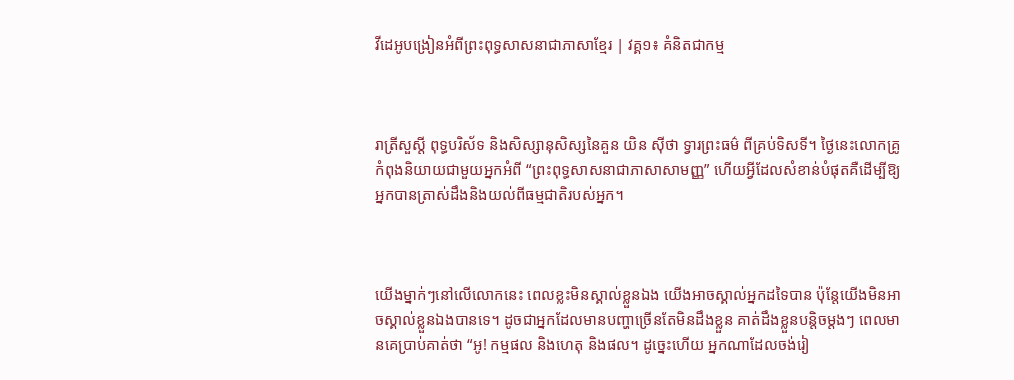វីដេអូបង្រៀនអំពីព្រះពុទ្ធសាសនាជាភាសាខ្មែរ | វគ្គ១៖ គំនិតជាកម្ម



រាត្រីសួស្តី ពុទ្ធបរិស័ទ និងសិស្សានុសិស្សនៃគួន យិន ស៊ីថា ទ្វារព្រះធម៌ ពីគ្រប់ទិសទី។ ថ្ងៃនេះលោកគ្រូកំពុងនិយាយជាមួយអ្នកអំពី “ព្រះពុទ្ធសាសនាជាភាសាសាមញ្ញ” ហើយអ្វីដែលសំខាន់បំផុតគឺដើម្បីឱ្យអ្នកបានត្រាស់ដឹងនិងយល់ពីធម្មជាតិរបស់អ្នក។



យើងម្នាក់ៗនៅលើលោកនេះ ពេលខ្លះមិនស្គាល់ខ្លួនឯង យើងអាចស្គាល់អ្នកដទៃបាន ប៉ុន្តែយើងមិនអាចស្គាល់ខ្លួនឯងបានទេ។ ដូចជាអ្នកដែលមានបញ្ហាច្រើនតែមិនដឹងខ្លួន គាត់ដឹងខ្លួនបន្តិចម្តងៗ ពេលមានគេប្រាប់គាត់ថា “អូ! កម្មផល និងហេតុ និងផល។ ដូច្នេះហើយ អ្នកណាដែលចង់រៀ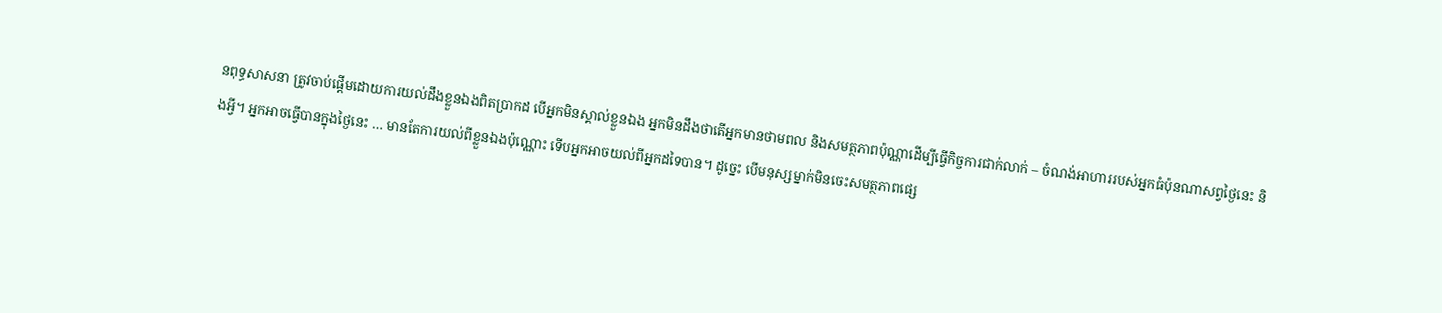នពុទ្ធសាសនា ត្រូវចាប់ផ្តើមដោយការយល់ដឹងខ្លួនឯងពិតប្រាកដ បើអ្នកមិនស្គាល់ខ្លួនឯង អ្នកមិនដឹងថាតើអ្នកមានថាមពល និងសមត្ថភាពប៉ុណ្ណាដើម្បីធ្វើកិច្ចការជាក់លាក់ – ចំណង់អាហាររបស់អ្នកធំប៉ុនណាសព្វថ្ងៃនេះ និងអ្វី។ អ្នកអាចធ្វើបានក្នុងថ្ងៃនេះ … មានតែការយល់ពីខ្លួនឯងប៉ុណ្ណោះ ទើបអ្នកអាចយល់ពីអ្នកដទៃបាន។ ដូច្នេះ បើមនុស្សម្នាក់មិនចេះសមត្ថភាពផ្សេ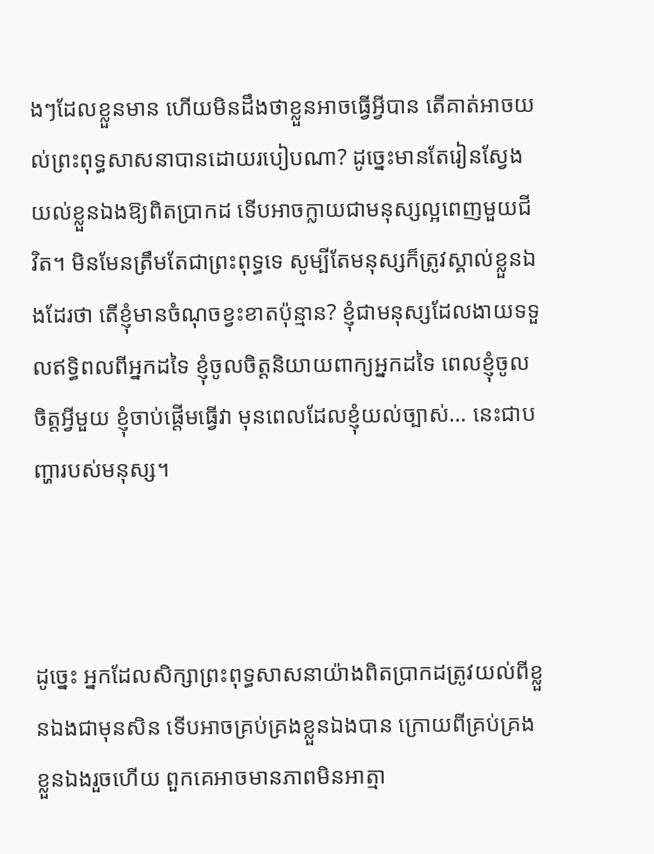ងៗដែលខ្លួនមាន ហើយមិនដឹងថាខ្លួនអាចធ្វើអ្វីបាន តើគាត់អាចយល់ព្រះពុទ្ធសាសនាបានដោយរបៀបណា? ដូច្នេះមានតែរៀនស្វែងយល់ខ្លួនឯងឱ្យពិតប្រាកដ ទើបអាចក្លាយជាមនុស្សល្អពេញមួយជីវិត។ មិនមែនត្រឹមតែជាព្រះពុទ្ធទេ សូម្បីតែមនុស្សក៏ត្រូវស្គាល់ខ្លួនឯងដែរថា តើខ្ញុំមានចំណុចខ្វះខាតប៉ុន្មាន? ខ្ញុំជាមនុស្សដែលងាយទទួលឥទ្ធិពលពីអ្នកដទៃ ខ្ញុំចូលចិត្តនិយាយពាក្យអ្នកដទៃ ពេលខ្ញុំចូលចិត្តអ្វីមួយ ខ្ញុំចាប់ផ្តើមធ្វើវា មុនពេលដែលខ្ញុំយល់ច្បាស់… នេះជាបញ្ហារបស់មនុស្ស។



ដូច្នេះ អ្នកដែលសិក្សាព្រះពុទ្ធសាសនាយ៉ាងពិតប្រាកដត្រូវយល់ពីខ្លួនឯងជាមុនសិន ទើបអាចគ្រប់គ្រងខ្លួនឯងបាន ក្រោយពីគ្រប់គ្រងខ្លួនឯងរួចហើយ ពួកគេអាចមានភាពមិនអាត្មា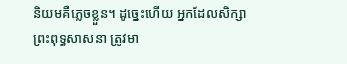និយមគឺភ្លេចខ្លួន។ ដូច្នេះហើយ អ្នកដែលសិក្សាព្រះពុទ្ធសាសនា ត្រូវមា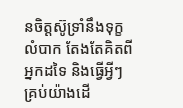នចិត្តស៊ូទ្រាំនឹងទុក្ខលំបាក តែងតែគិតពីអ្នកដទៃ និងធ្វើអ្វីៗគ្រប់យ៉ាងដើ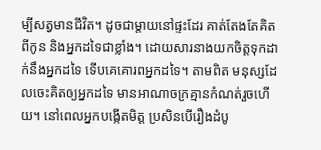ម្បីសត្វមានជីវិត។ ដូចជាម្តាយនៅផ្ទះដែរ គាត់តែងតែគិតពីកូន និងអ្នកដទៃជាខ្លាំង។ ដោយសារនាងយកចិត្តទុកដាក់នឹងអ្នកដទៃ ទើបគេគោរពអ្នកដទៃ។ តាមពិត មនុស្សដែលចេះគិតឲ្យអ្នកដទៃ មានអាណាចក្រគ្មានកំណត់រួចហើយ។ នៅពេលអ្នកបង្កើតមិត្ត ប្រសិនបើរឿងដំបូ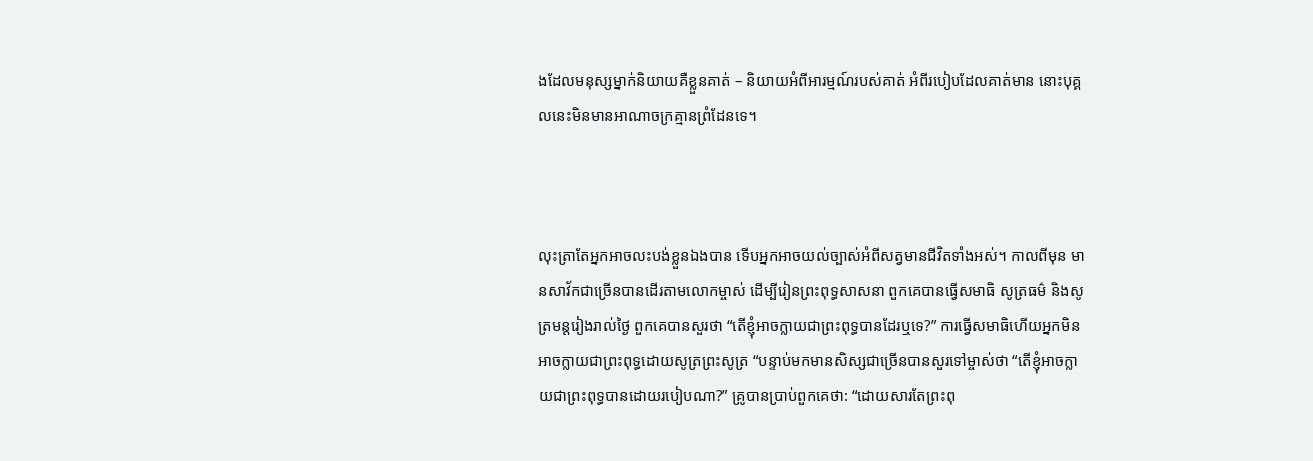ងដែលមនុស្សម្នាក់និយាយគឺខ្លួនគាត់ – និយាយអំពីអារម្មណ៍របស់គាត់ អំពីរបៀបដែលគាត់មាន នោះបុគ្គលនេះមិនមានអាណាចក្រគ្មានព្រំដែនទេ។



លុះត្រាតែអ្នកអាចលះបង់ខ្លួនឯងបាន ទើបអ្នកអាចយល់ច្បាស់អំពីសត្វមានជីវិតទាំងអស់។ កាលពីមុន មានសាវ័កជាច្រើនបានដើរតាមលោកម្ចាស់ ដើម្បីរៀនព្រះពុទ្ធសាសនា ពួកគេបានធ្វើសមាធិ សូត្រធម៌ និងសូត្រមន្តរៀងរាល់ថ្ងៃ ពួកគេបានសួរថា “តើខ្ញុំអាចក្លាយជាព្រះពុទ្ធបានដែរឬទេ?” ការធ្វើសមាធិហើយអ្នកមិនអាចក្លាយជាព្រះពុទ្ធដោយសូត្រព្រះសូត្រ “បន្ទាប់មកមានសិស្សជាច្រើនបានសួរទៅម្ចាស់ថា “តើខ្ញុំអាចក្លាយជាព្រះពុទ្ធបានដោយរបៀបណា?” គ្រូបានប្រាប់ពួកគេថា: “ដោយសារតែព្រះពុ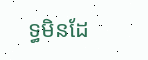ទ្ធមិនដែ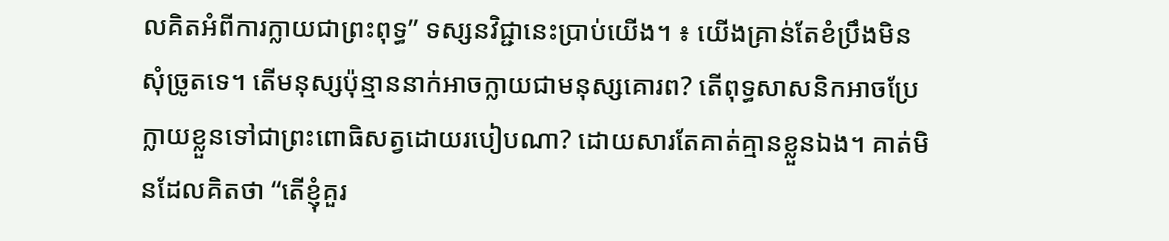លគិតអំពីការក្លាយជាព្រះពុទ្ធ” ទស្សនវិជ្ជានេះប្រាប់យើង។ ៖ យើងគ្រាន់តែខំប្រឹងមិនសុំច្រូតទេ។ តើមនុស្សប៉ុន្មាននាក់អាចក្លាយជាមនុស្សគោរព? តើពុទ្ធសាសនិកអាចប្រែក្លាយខ្លួនទៅជាព្រះពោធិសត្វដោយរបៀបណា? ដោយសារតែគាត់គ្មានខ្លួនឯង។ គាត់មិនដែលគិតថា “តើខ្ញុំគួរ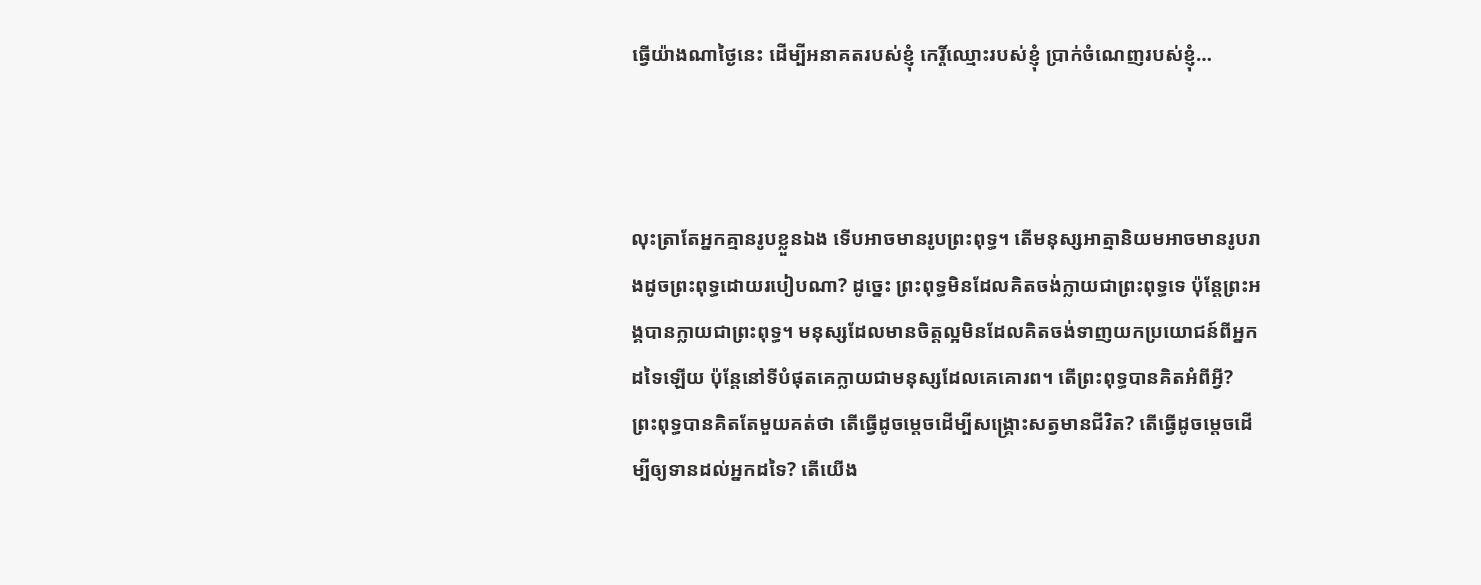ធ្វើយ៉ាងណាថ្ងៃនេះ ដើម្បីអនាគតរបស់ខ្ញុំ កេរ្តិ៍ឈ្មោះរបស់ខ្ញុំ ប្រាក់ចំណេញរបស់ខ្ញុំ…



លុះត្រាតែអ្នកគ្មានរូបខ្លួនឯង ទើបអាចមានរូបព្រះពុទ្ធ។ តើមនុស្សអាត្មានិយមអាចមានរូបរាងដូចព្រះពុទ្ធដោយរបៀបណា? ដូច្នេះ ព្រះពុទ្ធមិនដែលគិតចង់ក្លាយជាព្រះពុទ្ធទេ ប៉ុន្តែព្រះអង្គបានក្លាយជាព្រះពុទ្ធ។ មនុស្សដែលមានចិត្តល្អមិនដែលគិតចង់ទាញយកប្រយោជន៍ពីអ្នកដទៃឡើយ ប៉ុន្តែនៅទីបំផុតគេក្លាយជាមនុស្សដែលគេគោរព។ តើព្រះពុទ្ធបានគិតអំពីអ្វី? ព្រះពុទ្ធបានគិតតែមួយគត់ថា តើធ្វើដូចម្តេចដើម្បីសង្គ្រោះសត្វមានជីវិត? តើធ្វើដូចម្តេចដើម្បីឲ្យទានដល់អ្នកដទៃ? តើយើង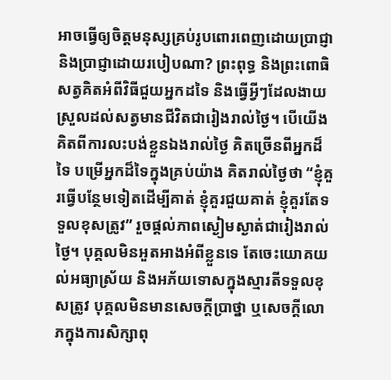អាចធ្វើឲ្យចិត្តមនុស្សគ្រប់រូបពោរពេញដោយប្រាជ្ញា និងប្រាជ្ញាដោយរបៀបណា? ព្រះពុទ្ធ និងព្រះពោធិសត្វគិតអំពីវិធីជួយអ្នកដទៃ និងធ្វើអ្វីៗដែលងាយស្រួលដល់សត្វមានជីវិតជារៀងរាល់ថ្ងៃ។ បើយើងគិតពីការលះបង់ខ្លួនឯងរាល់ថ្ងៃ គិតច្រើនពីអ្នកដ៏ទៃ បម្រើអ្នកដ៏ទៃក្នុងគ្រប់យ៉ាង គិតរាល់ថ្ងៃថា “ខ្ញុំគួរធ្វើបន្ថែមទៀតដើម្បីគាត់ ខ្ញុំគួរជួយគាត់ ខ្ញុំគួរតែទទួលខុសត្រូវ” រួចផ្តល់ភាពស្ងៀមស្ងាត់ជារៀងរាល់ថ្ងៃ។ បុគ្គលមិនអួតអាងអំពីខ្លួនទេ តែចេះយោគយល់អធ្យាស្រ័យ និងអភ័យទោសក្នុងស្មារតីទទួលខុសត្រូវ បុគ្គលមិនមានសេចក្តីប្រាថ្នា ឬសេចក្តីលោភក្នុងការសិក្សាពុ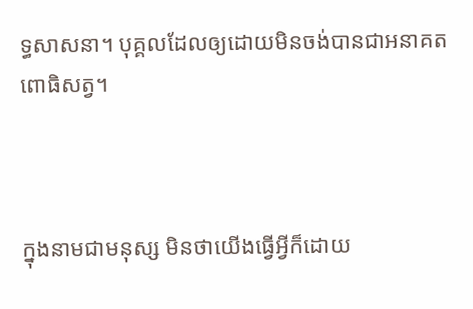ទ្ធសាសនា។ បុគ្គលដែលឲ្យដោយមិនចង់បានជាអនាគតពោធិសត្វ។



ក្នុងនាមជាមនុស្ស មិនថាយើងធ្វើអ្វីក៏ដោយ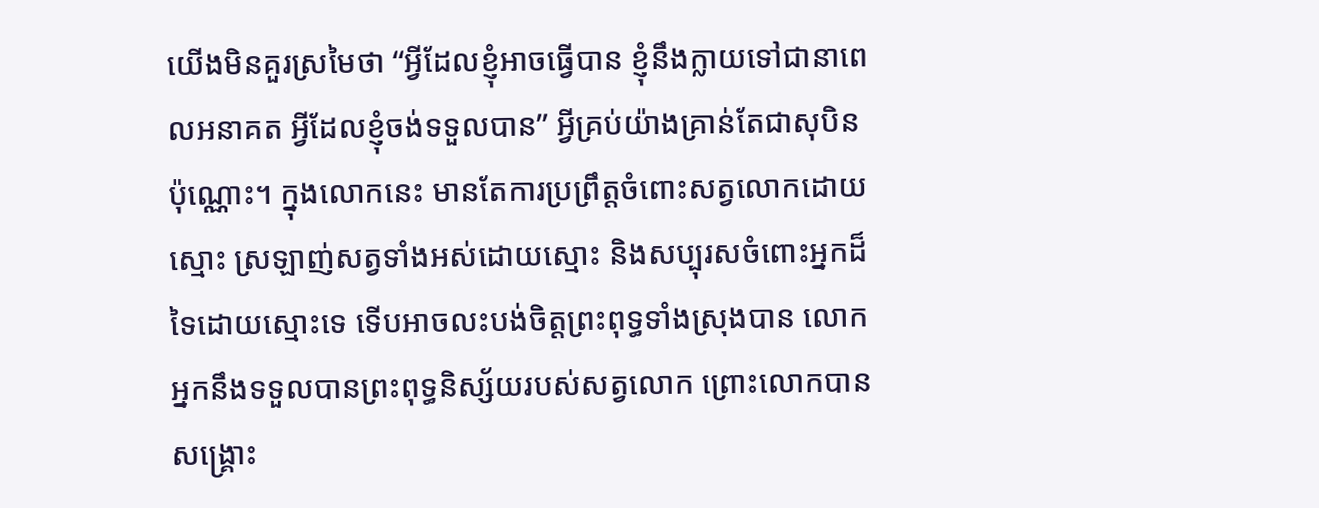យើងមិនគួរស្រមៃថា “អ្វីដែលខ្ញុំអាចធ្វើបាន ខ្ញុំនឹងក្លាយទៅជានាពេលអនាគត អ្វីដែលខ្ញុំចង់ទទួលបាន” អ្វីគ្រប់យ៉ាងគ្រាន់តែជាសុបិនប៉ុណ្ណោះ។ ក្នុងលោកនេះ មានតែការប្រព្រឹត្តចំពោះសត្វលោកដោយស្មោះ ស្រឡាញ់សត្វទាំងអស់ដោយស្មោះ និងសប្បុរសចំពោះអ្នកដ៏ទៃដោយស្មោះទេ ទើបអាចលះបង់ចិត្តព្រះពុទ្ធទាំងស្រុងបាន លោកអ្នកនឹងទទួលបានព្រះពុទ្ធនិស្ស័យរបស់សត្វលោក ព្រោះលោកបានសង្គ្រោះ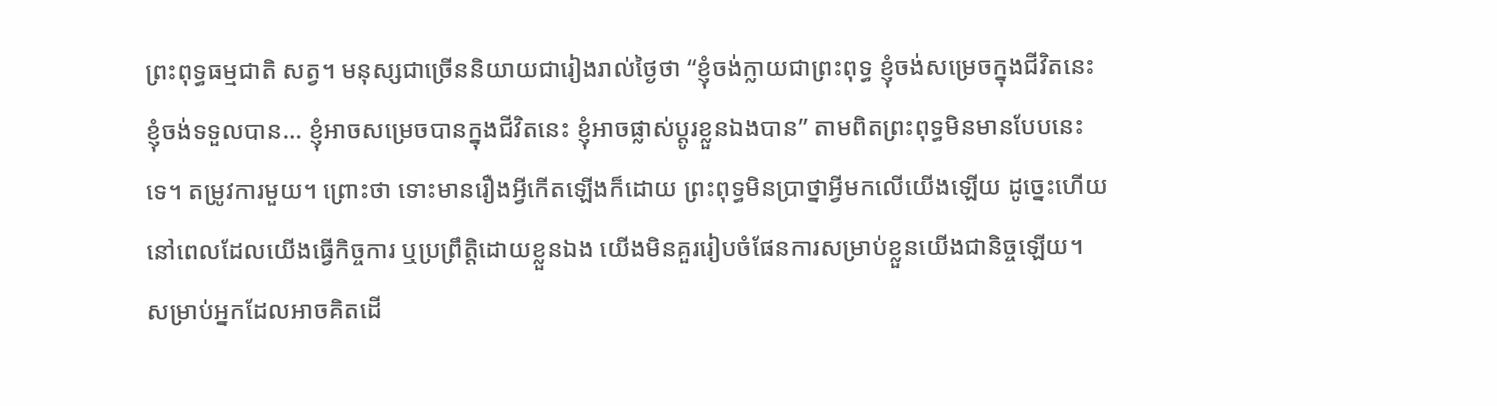ព្រះពុទ្ធធម្មជាតិ សត្វ។ មនុស្សជាច្រើននិយាយជារៀងរាល់ថ្ងៃថា “ខ្ញុំចង់ក្លាយជាព្រះពុទ្ធ ខ្ញុំចង់សម្រេចក្នុងជីវិតនេះ ខ្ញុំចង់ទទួលបាន… ខ្ញុំអាចសម្រេចបានក្នុងជីវិតនេះ ខ្ញុំអាចផ្លាស់ប្តូរខ្លួនឯងបាន” តាមពិតព្រះពុទ្ធមិនមានបែបនេះទេ។ តម្រូវការមួយ។ ព្រោះថា ទោះមានរឿងអ្វីកើតឡើងក៏ដោយ ព្រះពុទ្ធមិនប្រាថ្នាអ្វីមកលើយើងឡើយ ដូច្នេះហើយ នៅពេលដែលយើងធ្វើកិច្ចការ ឬប្រព្រឹត្តិដោយខ្លួនឯង យើងមិនគួររៀបចំផែនការសម្រាប់ខ្លួនយើងជានិច្ចឡើយ។ សម្រាប់អ្នកដែលអាចគិតដើ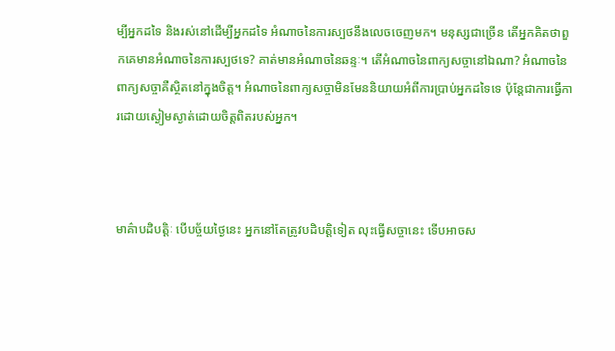ម្បីអ្នកដទៃ និងរស់នៅដើម្បីអ្នកដទៃ អំណាចនៃការស្បថនឹងលេចចេញមក។ មនុស្សជាច្រើន តើអ្នកគិតថាពួកគេមានអំណាចនៃការស្បថទេ? គាត់មានអំណាចនៃឆន្ទៈ។ តើអំណាចនៃពាក្យសច្ចានៅឯណា? អំណាចនៃពាក្យសច្ចាគឺស្ថិតនៅក្នុងចិត្ត។ អំណាចនៃពាក្យសច្ចាមិនមែននិយាយអំពីការប្រាប់អ្នកដទៃទេ ប៉ុន្តែជាការធ្វើការដោយស្ងៀមស្ងាត់ដោយចិត្តពិតរបស់អ្នក។



មាគ៌ាបដិបត្តិៈ បើបច្ច័យថ្ងៃនេះ អ្នកនៅតែត្រូវបដិបត្តិទៀត លុះធ្វើសច្ចានេះ ទើបអាចស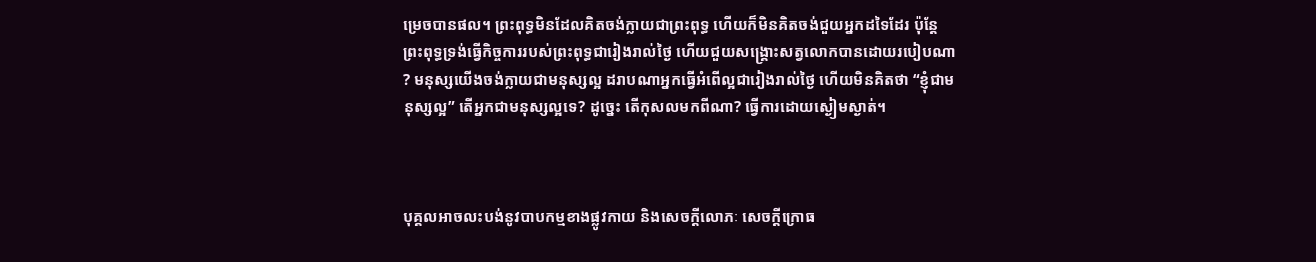ម្រេចបានផល។ ព្រះពុទ្ធមិនដែលគិតចង់ក្លាយជាព្រះពុទ្ធ ហើយក៏មិនគិតចង់ជួយអ្នកដទៃដែរ ប៉ុន្តែព្រះពុទ្ធទ្រង់ធ្វើកិច្ចការរបស់ព្រះពុទ្ធជារៀងរាល់ថ្ងៃ ហើយជួយសង្គ្រោះសត្វលោកបានដោយរបៀបណា? មនុស្សយើងចង់ក្លាយជាមនុស្សល្អ ដរាបណាអ្នកធ្វើអំពើល្អជារៀងរាល់ថ្ងៃ ហើយមិនគិតថា “ខ្ញុំជាមនុស្សល្អ” តើអ្នកជាមនុស្សល្អទេ? ដូច្នេះ តើកុសលមកពីណា? ធ្វើការដោយស្ងៀមស្ងាត់។



បុគ្គលអាចលះបង់នូវបាបកម្មខាងផ្លូវកាយ និងសេចក្តីលោភៈ សេចក្តីក្រោធ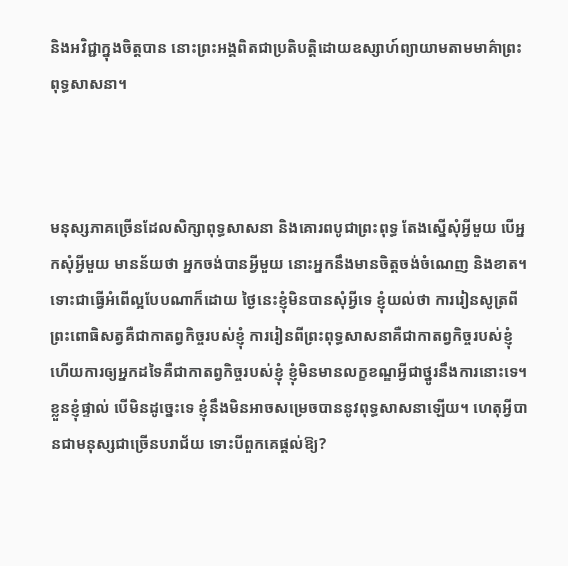និងអវិជ្ជាក្នុងចិត្តបាន នោះព្រះអង្គពិតជាប្រតិបត្តិដោយឧស្សាហ៍ព្យាយាមតាមមាគ៌ាព្រះពុទ្ធសាសនា។



មនុស្សភាគច្រើនដែលសិក្សាពុទ្ធសាសនា និងគោរពបូជាព្រះពុទ្ធ តែងស្នើសុំអ្វីមួយ បើអ្នកសុំអ្វីមួយ មានន័យថា អ្នកចង់បានអ្វីមួយ នោះអ្នកនឹងមានចិត្តចង់ចំណេញ និងខាត។ ទោះជាធ្វើអំពើល្អបែបណាក៏ដោយ ថ្ងៃនេះខ្ញុំមិនបានសុំអ្វីទេ ខ្ញុំយល់ថា ការរៀនសូត្រពីព្រះពោធិសត្វគឺជាកាតព្វកិច្ចរបស់ខ្ញុំ ការរៀនពីព្រះពុទ្ធសាសនាគឺជាកាតព្វកិច្ចរបស់ខ្ញុំ ហើយការឲ្យអ្នកដទៃគឺជាកាតព្វកិច្ចរបស់ខ្ញុំ ខ្ញុំមិនមានលក្ខខណ្ឌអ្វីជាថ្នូរនឹងការនោះទេ។ ខ្លួនខ្ញុំផ្ទាល់ បើមិនដូច្នេះទេ ខ្ញុំនឹងមិនអាចសម្រេចបាននូវពុទ្ធសាសនាឡើយ។ ហេតុអ្វីបានជាមនុស្សជាច្រើនបរាជ័យ ទោះបីពួកគេផ្តល់ឱ្យ?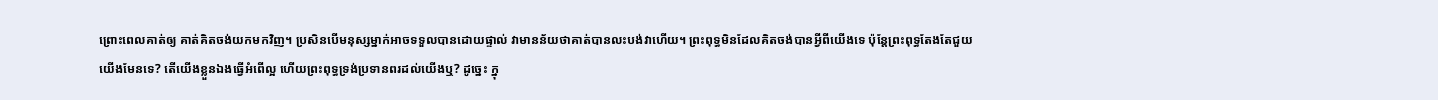ព្រោះពេលគាត់ឲ្យ គាត់គិតចង់យកមកវិញ។ ប្រសិនបើមនុស្សម្នាក់អាចទទួលបានដោយផ្ទាល់ វាមានន័យថាគាត់បានលះបង់វាហើយ។ ព្រះពុទ្ធមិនដែលគិតចង់បានអ្វីពីយើងទេ ប៉ុន្តែព្រះពុទ្ធតែងតែជួយយើងមែនទេ? តើយើងខ្លួនឯងធ្វើអំពើល្អ ហើយព្រះពុទ្ធទ្រង់ប្រទានពរដល់យើងឬ? ដូច្នេះ ក្នុ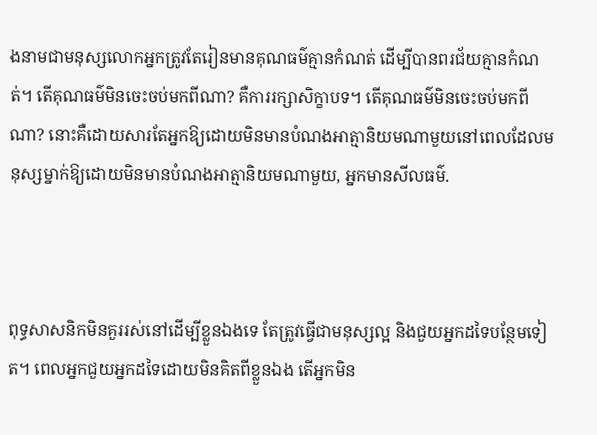ងនាមជាមនុស្សលោកអ្នកត្រូវតែរៀនមានគុណធម៌គ្មានកំណត់ ដើម្បីបានពរជ័យគ្មានកំណត់។ តើគុណធម៌មិនចេះចប់មកពីណា? គឺការរក្សាសិក្ខាបទ។ តើគុណធម៌មិនចេះចប់មកពីណា? នោះគឺដោយសារតែអ្នកឱ្យដោយមិនមានបំណងអាត្មានិយមណាមួយនៅពេលដែលមនុស្សម្នាក់ឱ្យដោយមិនមានបំណងអាត្មានិយមណាមួយ, អ្នកមានសីលធម៌.



ពុទ្ធសាសនិកមិនគួររស់នៅដើម្បីខ្លួនឯងទេ តែត្រូវធ្វើជាមនុស្សល្អ និងជួយអ្នកដទៃបន្ថែមទៀត។ ពេលអ្នកជួយអ្នកដទៃដោយមិនគិតពីខ្លួនឯង តើអ្នកមិន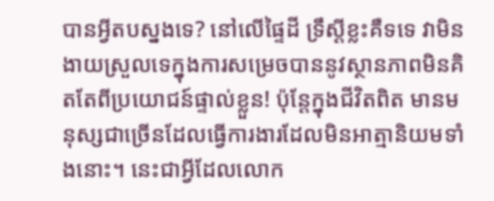បានអ្វីតបស្នងទេ? នៅលើផ្ទៃដី ទ្រឹស្ដីខ្លះគឺទទេ វាមិនងាយស្រួលទេក្នុងការសម្រេចបាននូវស្ថានភាពមិនគិតតែពីប្រយោជន៍ផ្ទាល់ខ្លួន! ប៉ុន្តែក្នុងជីវិតពិត មានមនុស្សជាច្រើនដែលធ្វើការងារដែលមិនអាត្មានិយមទាំងនោះ។ នេះជាអ្វីដែលលោក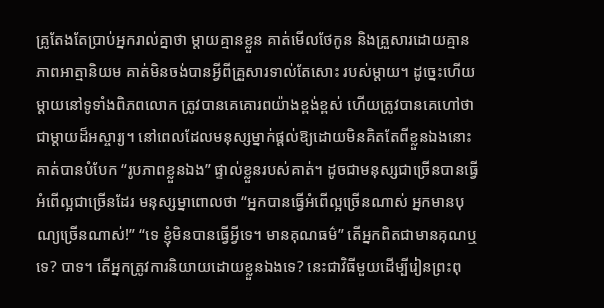គ្រូតែងតែប្រាប់អ្នករាល់គ្នាថា ម្តាយគ្មានខ្លួន គាត់មើលថែកូន និងគ្រួសារដោយគ្មានភាពអាត្មានិយម គាត់មិនចង់បានអ្វីពីគ្រួសារទាល់តែសោះ របស់ម្តាយ។ ដូច្នេះហើយ ម្តាយនៅទូទាំងពិភពលោក ត្រូវបានគេគោរពយ៉ាងខ្ពង់ខ្ពស់ ហើយត្រូវបានគេហៅថាជាម្តាយដ៏អស្ចារ្យ។ នៅពេលដែលមនុស្សម្នាក់ផ្តល់ឱ្យដោយមិនគិតតែពីខ្លួនឯងនោះគាត់បានបំបែក “រូបភាពខ្លួនឯង” ផ្ទាល់ខ្លួនរបស់គាត់។ ដូចជាមនុស្សជាច្រើនបានធ្វើអំពើល្អជាច្រើនដែរ មនុស្សម្នាពោលថា “អ្នកបានធ្វើអំពើល្អច្រើនណាស់ អ្នកមានបុណ្យច្រើនណាស់!” “ទេ ខ្ញុំមិនបានធ្វើអ្វីទេ។ មានគុណធម៌” តើអ្នកពិតជាមានគុណឬទេ? បាទ។ តើអ្នកត្រូវការនិយាយដោយខ្លួនឯងទេ? នេះជាវិធីមួយដើម្បីរៀនព្រះពុ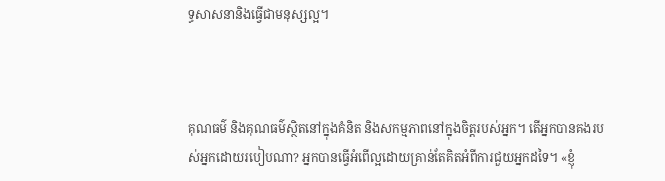ទ្ធសាសនានិងធ្វើជាមនុស្សល្អ។



គុណធម៌ និងគុណធម៌ស្ថិតនៅក្នុងគំនិត និងសកម្មភាពនៅក្នុងចិត្តរបស់អ្នក។ តើអ្នកបានគងរបស់អ្នកដោយរបៀបណា? អ្នកបានធ្វើអំពើល្អដោយគ្រាន់តែគិតអំពីការជួយអ្នកដទៃ។ «ខ្ញុំ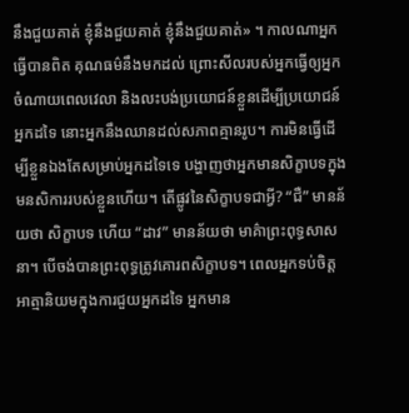នឹងជួយគាត់ ខ្ញុំនឹងជួយគាត់ ខ្ញុំនឹងជួយគាត់» ។ កាលណាអ្នកធ្វើបានពិត គុណធម៌នឹងមកដល់ ព្រោះសីលរបស់អ្នកធ្វើឲ្យអ្នកចំណាយពេលវេលា និងលះបង់ប្រយោជន៍ខ្លួនដើម្បីប្រយោជន៍អ្នកដទៃ នោះអ្នកនឹងឈានដល់សភាពគ្មានរូប។ ការមិនធ្វើដើម្បីខ្លួនឯងតែសម្រាប់អ្នកដទៃទេ បង្ហាញថាអ្នកមានសិក្ខាបទក្នុងមនសិការរបស់ខ្លួនហើយ។ តើផ្លូវនៃសិក្ខាបទជាអ្វី? “ជឺ” មានន័យថា សិក្ខាបទ ហើយ “ដាវ” មានន័យថា មាគ៌ាព្រះពុទ្ធសាសនា។ បើចង់បានព្រះពុទ្ធត្រូវគោរពសិក្ខាបទ។ ពេលអ្នកទប់ចិត្តអាត្មានិយមក្នុងការជួយអ្នកដទៃ អ្នកមាន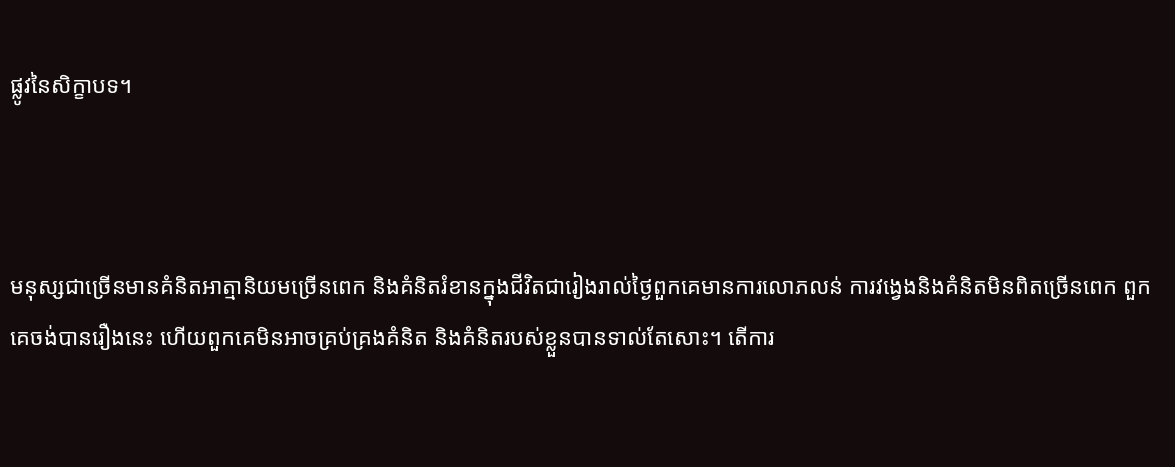ផ្លូវនៃសិក្ខាបទ។



មនុស្សជាច្រើនមានគំនិតអាត្មានិយមច្រើនពេក និងគំនិតរំខានក្នុងជីវិតជារៀងរាល់ថ្ងៃពួកគេមានការលោភលន់ ការវង្វេងនិងគំនិតមិនពិតច្រើនពេក ពួកគេចង់បានរឿងនេះ ហើយពួកគេមិនអាចគ្រប់គ្រងគំនិត និងគំនិតរបស់ខ្លួនបានទាល់តែសោះ។ តើការ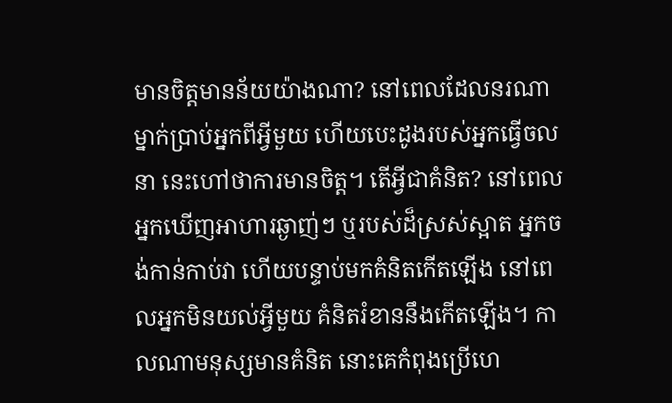មានចិត្តមានន័យយ៉ាងណា? នៅពេលដែលនរណាម្នាក់ប្រាប់អ្នកពីអ្វីមួយ ហើយបេះដូងរបស់អ្នកធ្វើចលនា នេះហៅថាការមានចិត្ត។ តើអ្វីជាគំនិត? នៅពេលអ្នកឃើញអាហារឆ្ងាញ់ៗ ឬរបស់ដ៏ស្រស់ស្អាត អ្នកចង់កាន់កាប់វា ហើយបន្ទាប់មកគំនិតកើតឡើង នៅពេលអ្នកមិនយល់អ្វីមួយ គំនិតរំខាននឹងកើតឡើង។ កាលណាមនុស្សមានគំនិត នោះគេកំពុងប្រើហេ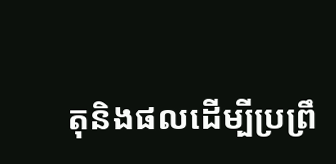តុនិងផលដើម្បីប្រព្រឹ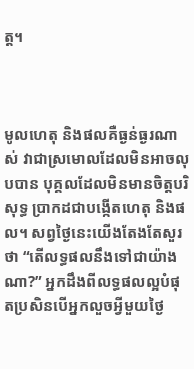ត្ត។



មូលហេតុ និងផលគឺធ្ងន់ធ្ងរណាស់ វាជាស្រមោលដែលមិនអាចលុបបាន បុគ្គលដែលមិនមានចិត្តបរិសុទ្ធ ប្រាកដជាបង្កើតហេតុ និងផល។ សព្វថ្ងៃនេះយើងតែងតែសួរថា “តើលទ្ធផលនឹងទៅជាយ៉ាងណា?” អ្នកដឹងពីលទ្ធផលល្អបំផុតប្រសិនបើអ្នកលួចអ្វីមួយថ្ងៃ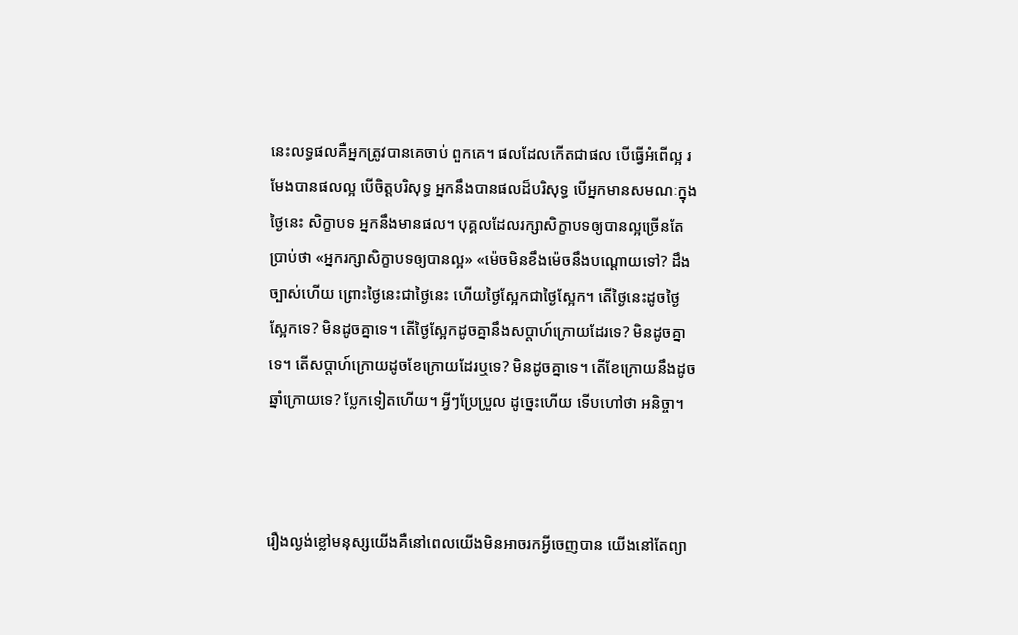នេះលទ្ធផលគឺអ្នកត្រូវបានគេចាប់ ពួកគេ។ ផលដែលកើតជាផល បើធ្វើអំពើល្អ រមែងបានផលល្អ បើចិត្តបរិសុទ្ធ អ្នកនឹងបានផលដ៏បរិសុទ្ធ បើអ្នកមានសមណៈក្នុងថ្ងៃនេះ សិក្ខាបទ អ្នកនឹងមានផល។ បុគ្គលដែលរក្សាសិក្ខាបទឲ្យបានល្អច្រើនតែប្រាប់ថា «អ្នករក្សាសិក្ខាបទឲ្យបានល្អ» «ម៉េចមិនខឹងម៉េចនឹងបណ្ដោយទៅ? ដឹងច្បាស់ហើយ ព្រោះថ្ងៃនេះជាថ្ងៃនេះ ហើយថ្ងៃស្អែកជាថ្ងៃស្អែក។ តើថ្ងៃនេះដូចថ្ងៃស្អែកទេ? មិនដូចគ្នាទេ។ តើថ្ងៃស្អែកដូចគ្នានឹងសប្តាហ៍ក្រោយដែរទេ? មិនដូចគ្នាទេ។ តើសប្តាហ៍ក្រោយដូចខែក្រោយដែរឬទេ? មិនដូចគ្នាទេ។ តើខែក្រោយនឹងដូចឆ្នាំក្រោយទេ? ប្លែកទៀតហើយ។ អ្វីៗប្រែប្រួល ដូច្នេះហើយ ទើបហៅថា អនិច្ចា។



រឿងល្ងង់ខ្លៅមនុស្សយើងគឺនៅពេលយើងមិនអាចរកអ្វីចេញបាន យើងនៅតែព្យា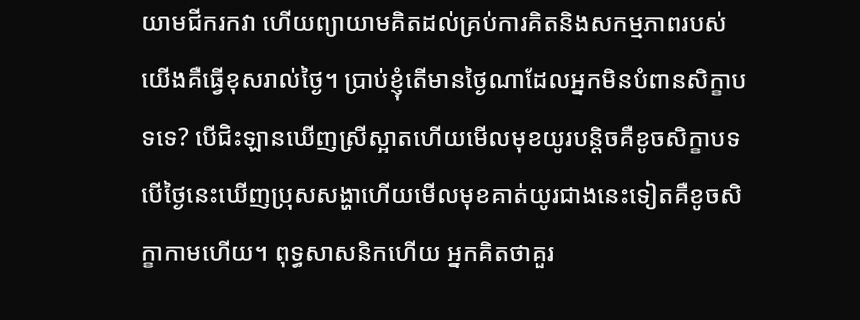យាមជីករកវា ហើយព្យាយាមគិតដល់គ្រប់ការគិតនិងសកម្មភាពរបស់យើងគឺធ្វើខុសរាល់ថ្ងៃ។ ប្រាប់ខ្ញុំតើមានថ្ងៃណាដែលអ្នកមិនបំពានសិក្ខាបទទេ? បើជិះឡានឃើញស្រីស្អាតហើយមើលមុខយូរបន្តិចគឺខូចសិក្ខាបទ បើថ្ងៃនេះឃើញប្រុសសង្ហាហើយមើលមុខគាត់យូរជាងនេះទៀតគឺខូចសិក្ខាកាមហើយ។ ពុទ្ធសាសនិកហើយ អ្នកគិតថាគួរ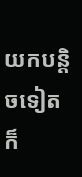យកបន្តិចទៀត ក៏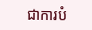ជាការបំ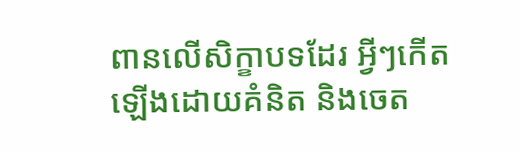ពានលើសិក្ខាបទដែរ អ្វីៗកើតឡើងដោយគំនិត និងចេត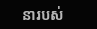នារបស់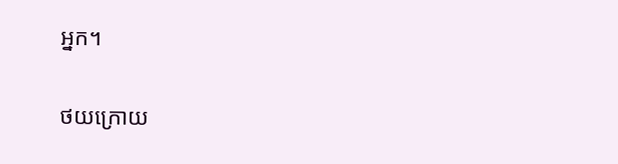អ្នក។

ថយក្រោយ